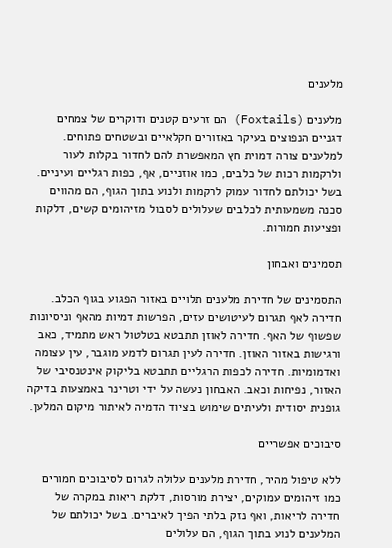מלענים

מלענים (Foxtails) הם זרעים קטנים ודוקרים של צמחים דגניים הנפוצים בעיקר באזורים חקלאיים ובשטחים פתוחים. למלענים צורה דמוית חץ המאפשרת להם לחדור בקלות לעור ולרקמות רכות של כלבים, כמו אוזניים, אף, כפות רגליים ועיניים. בשל יכולתם לחדור עמוק לרקמות ולנוע בתוך הגוף, הם מהווים סכנה משמעותית לכלבים שעלולים לסבול מזיהומים קשים, דלקות ופציעות חמורות.

תסמינים ואבחון

התסמינים של חדירת מלענים תלויים באזור הפגוע בגוף הכלב. חדירה לאף תגרום לעיטושים עזים, הפרשות דמיות מהאף וניסיונות שפשוף של האף. חדירה לאוזן תתבטא בטלטול ראש מתמיד, כאב ורגישות באזור האוזן. חדירה לעין תגרום לדמע מוגבר, עין עצומה ואדמומיות. חדירה לכפות הרגליים תתבטא בליקוק אינטנסיבי של האזור, נפיחות וכאב. האבחון נעשה על ידי וטרינר באמצעות בדיקה גופנית יסודית ולעיתים שימוש בציוד הדמיה לאיתור מיקום המלען.

סיבוכים אפשריים

ללא טיפול מהיר, חדירת מלענים עלולה לגרום לסיבוכים חמורים כמו זיהומים עמוקים, יצירת מורסות, דלקת ריאות במקרה של חדירה לריאות, ואף נזק בלתי הפיך לאיברים. בשל יכולתם של המלענים לנוע בתוך הגוף, הם עלולים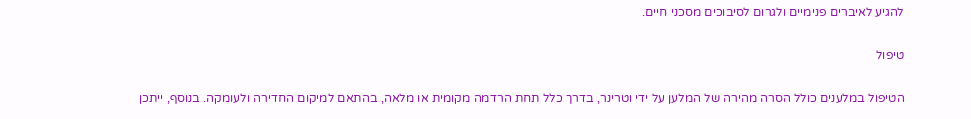להגיע לאיברים פנימיים ולגרום לסיבוכים מסכני חיים.

טיפול

הטיפול במלענים כולל הסרה מהירה של המלען על ידי וטרינר, בדרך כלל תחת הרדמה מקומית או מלאה, בהתאם למיקום החדירה ולעומקה. בנוסף, ייתכן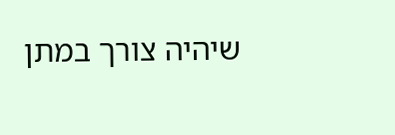שיהיה צורך במתן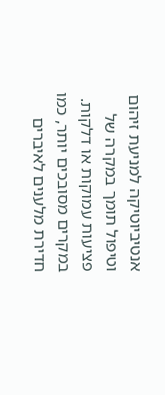אנטיביוטיקה למניעת זיהום וטיפול תומך במקרה של פציעות עמוקות או דלקות. במקרים מסובכים יותר, כמו חדירת מלענים לאיברים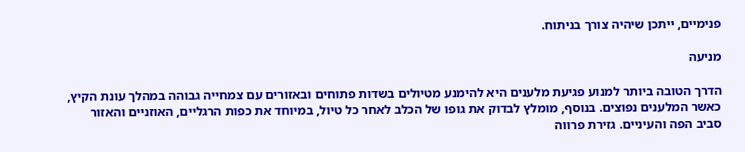פנימיים, ייתכן שיהיה צורך בניתוח.

מניעה

הדרך הטובה ביותר למנוע פגיעת מלענים היא להימנע מטיולים בשדות פתוחים ובאזורים עם צמחייה גבוהה במהלך עונת הקיץ, כאשר המלענים נפוצים. בנוסף, מומלץ לבדוק את גופו של הכלב לאחר כל טיול, במיוחד את כפות הרגליים, האוזניים והאזור סביב הפה והעיניים. גזירת פרווה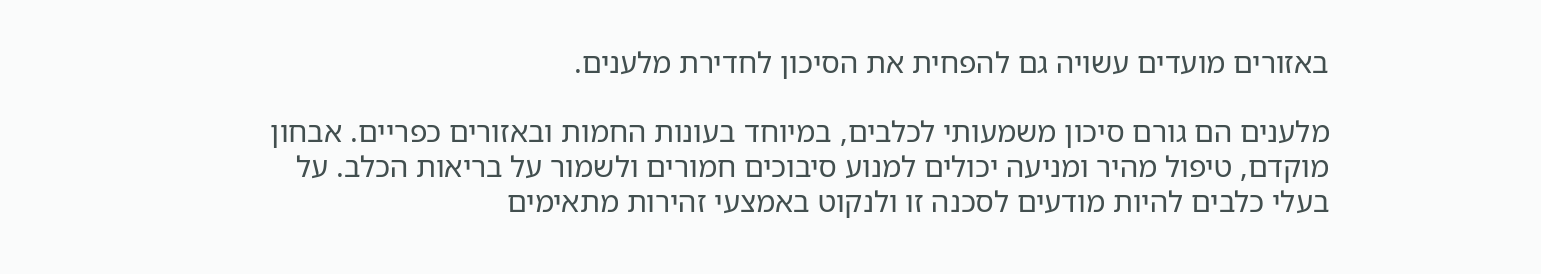באזורים מועדים עשויה גם להפחית את הסיכון לחדירת מלענים.

מלענים הם גורם סיכון משמעותי לכלבים, במיוחד בעונות החמות ובאזורים כפריים. אבחון מוקדם, טיפול מהיר ומניעה יכולים למנוע סיבוכים חמורים ולשמור על בריאות הכלב. על בעלי כלבים להיות מודעים לסכנה זו ולנקוט באמצעי זהירות מתאימים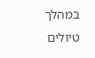במהלך טיולים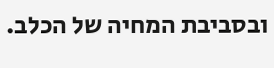ובסביבת המחיה של הכלב.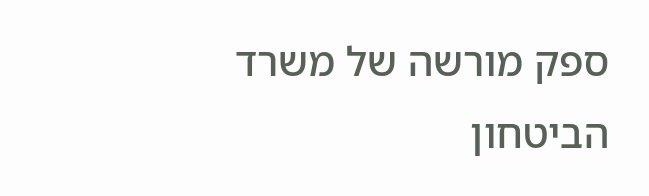ספק מורשה של משרד הביטחון